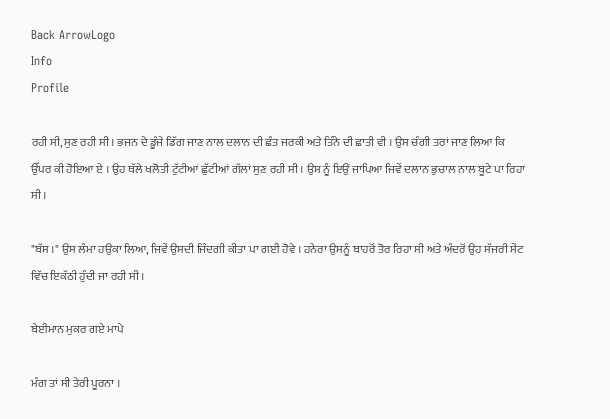Back ArrowLogo
Info
Profile

ਰਹੀ ਸੀ, ਸੁਣ ਰਹੀ ਸੀ । ਭਜਨ ਦੇ ਡੂੰਜੇ ਡਿੱਗ ਜਾਣ ਨਾਲ ਦਲਾਨ ਦੀ ਛੰਤ ਜਰਕੀ ਅਤੇ ਤਿੰਨੇ ਦੀ ਛਾਤੀ ਵੀ । ਉਸ ਚੰਗੀ ਤਰਾਂ ਜਾਣ ਲਿਆ ਕਿ ਉੱਪਰ ਕੀ ਹੋਇਆ ਏ । ਉਹ ਥੱਲੇ ਖਲੋਤੀ ਟੁੱਟੀਆਂ ਛੁੱਟੀਆਂ ਗੱਲਾਂ ਸੁਣ ਰਹੀ ਸੀ । ਉਸ ਨੂੰ ਇਉਂ ਜਾਪਿਆ ਜਿਵੇਂ ਦਲਾਨ ਭੁਚਾਲ ਨਾਲ ਬੂਟੇ ਪਾ ਰਿਹਾ ਸੀ।

"ਬੱਸ ।" ਉਸ ਲੰਮਾ ਹਉਕਾ ਲਿਆ, ਜਿਵੇਂ ਉਸਦੀ ਜਿੰਦਗੀ ਕੀਤਾ ਪਾ ਗਈ ਹੋਵੇ । ਹਨੇਰਾ ਉਸਨੂੰ ਬਾਹਰੋਂ ਤੋਰ ਰਿਹਾ ਸੀ ਅਤੇ ਅੰਦਰੋਂ ਉਹ ਸੱਜਰੀ ਸੇਂਟ ਵਿੱਚ ਇਕੱਠੀ ਹੁੰਦੀ ਜਾ ਰਹੀ ਸੀ।

ਬੇਈਮਾਨ ਮੁਕਰ ਗਏ ਮਾਪੇ

ਮੰਗ ਤਾਂ ਸੀ ਤੇਰੀ ਪੂਰਨਾ ।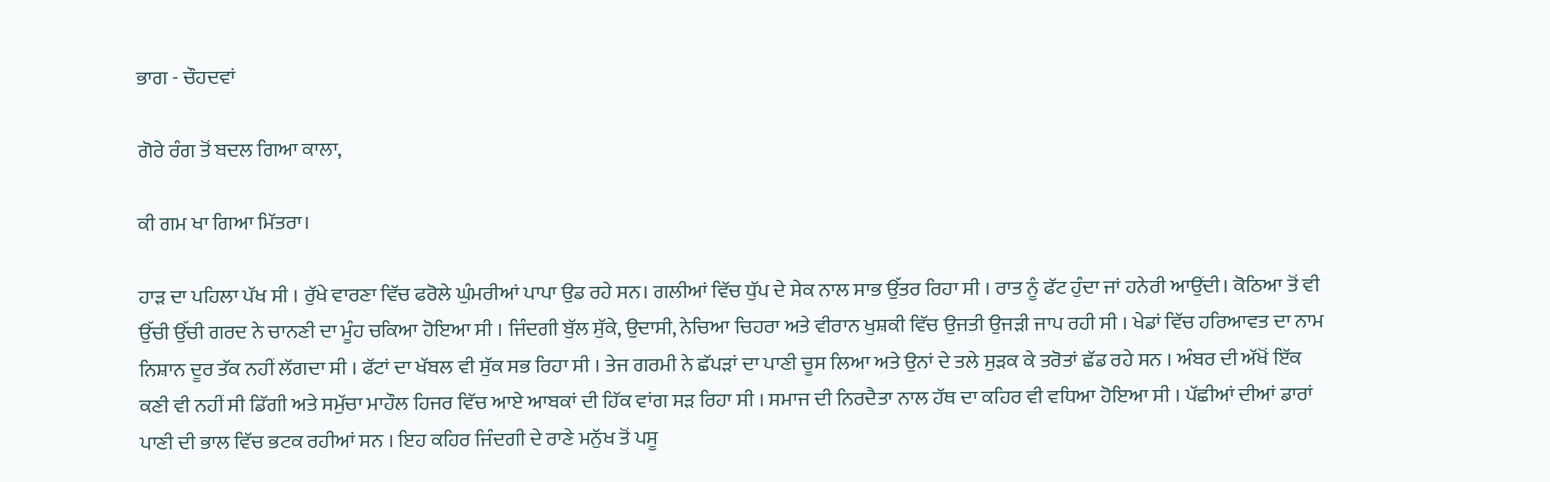ਭਾਗ - ਚੌਹਦਵਾਂ

ਗੋਰੇ ਰੰਗ ਤੋਂ ਬਦਲ ਗਿਆ ਕਾਲਾ,

ਕੀ ਗਮ ਖਾ ਗਿਆ ਮਿੱਤਰਾ।

ਹਾੜ ਦਾ ਪਹਿਲਾ ਪੱਖ ਸੀ । ਰੁੱਖੇ ਵਾਰਣਾ ਵਿੱਚ ਫਰੋਲੇ ਘੁੰਮਰੀਆਂ ਪਾਪਾ ਉਡ ਰਹੇ ਸਨ। ਗਲੀਆਂ ਵਿੱਚ ਧੁੱਪ ਦੇ ਸੇਕ ਨਾਲ ਸਾਭ ਉੱਤਰ ਰਿਹਾ ਸੀ । ਰਾਤ ਨੂੰ ਫੱਟ ਹੁੰਦਾ ਜਾਂ ਹਨੇਰੀ ਆਉਂਦੀ। ਕੋਠਿਆ ਤੋਂ ਵੀ ਉੱਚੀ ਉੱਚੀ ਗਰਦ ਨੇ ਚਾਨਣੀ ਦਾ ਮੂੰਹ ਚਕਿਆ ਹੋਇਆ ਸੀ । ਜਿੰਦਗੀ ਬੁੱਲ ਸੁੱਕੇ, ਉਦਾਸੀ, ਨੇਚਿਆ ਚਿਹਰਾ ਅਤੇ ਵੀਰਾਨ ਖੁਸ਼ਕੀ ਵਿੱਚ ਉਜਤੀ ਉਜੜੀ ਜਾਪ ਰਹੀ ਸੀ । ਖੇਡਾਂ ਵਿੱਚ ਹਰਿਆਵਤ ਦਾ ਨਾਮ ਨਿਸ਼ਾਨ ਦੂਰ ਤੱਕ ਨਹੀਂ ਲੱਗਦਾ ਸੀ । ਫੱਟਾਂ ਦਾ ਖੱਬਲ ਵੀ ਸੁੱਕ ਸਭ ਰਿਹਾ ਸੀ । ਤੇਜ ਗਰਮੀ ਨੇ ਛੱਪੜਾਂ ਦਾ ਪਾਣੀ ਚੂਸ ਲਿਆ ਅਤੇ ਉਨਾਂ ਦੇ ਤਲੇ ਸੁੜਕ ਕੇ ਤਰੋਤਾਂ ਛੱਡ ਰਹੇ ਸਨ । ਅੰਬਰ ਦੀ ਅੱਖੋਂ ਇੱਕ ਕਣੀ ਵੀ ਨਹੀਂ ਸੀ ਡਿੱਗੀ ਅਤੇ ਸਮੁੱਚਾ ਮਾਹੌਲ ਹਿਜਰ ਵਿੱਚ ਆਏ ਆਬਕਾਂ ਦੀ ਹਿੱਕ ਵਾਂਗ ਸੜ ਰਿਹਾ ਸੀ । ਸਮਾਜ ਦੀ ਨਿਰਦੈਤਾ ਨਾਲ ਹੱਥ ਦਾ ਕਹਿਰ ਵੀ ਵਧਿਆ ਹੋਇਆ ਸੀ । ਪੱਛੀਆਂ ਦੀਆਂ ਡਾਰਾਂ ਪਾਣੀ ਦੀ ਭਾਲ ਵਿੱਚ ਭਟਕ ਰਹੀਆਂ ਸਨ । ਇਹ ਕਹਿਰ ਜਿੰਦਗੀ ਦੇ ਰਾਣੇ ਮਨੁੱਖ ਤੋਂ ਪਸੂ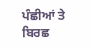ਪੰਛੀਆਂ ਤੇ ਬਿਰਛ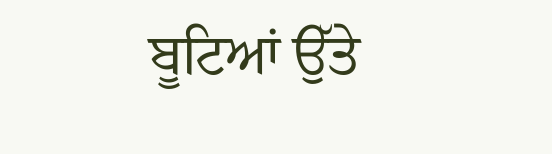ਬੂਟਿਆਂ ਉੱਤੇ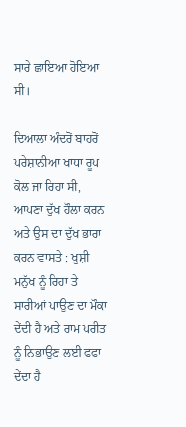ਸਾਰੇ ਛਾਇਆ ਹੋਇਆ ਸੀ।

ਦਿਆਲਾ ਅੰਦਰੋਂ ਬਾਹਰੋਂ ਪਰੇਸ਼ਾਨੀਆ ਖਾਧਾ ਰੂਪ ਕੋਲ ਜਾ ਰਿਹਾ ਸੀ, ਆਪਣਾ ਦੁੱਖ ਹੌਲਾ ਕਰਨ ਅਤੇ ਉਸ ਦਾ ਦੁੱਖ ਭਾਰਾ ਕਰਨ ਵਾਸਤੇ : ਖੁਸ਼ੀ ਮਨੁੱਖ ਨੂੰ ਰਿਹਾ ਤੇ ਸਾਰੀਆਂ ਪਾਉਣ ਦਾ ਮੌਕਾ ਦੇਂਦੀ ਹੈ ਅਤੇ ਰਾਮ ਪਰੀਤ ਨੂੰ ਨਿਭਾਉਣ ਲਈ ਫਫਾ ਦੇਂਦਾ ਹੈ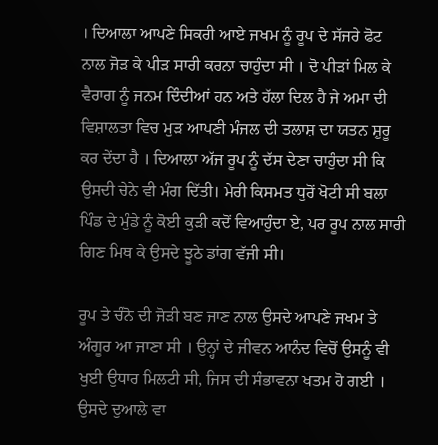। ਦਿਆਲਾ ਆਪਣੇ ਸਿਕਰੀ ਆਏ ਜਖਮ ਨੂੰ ਰੂਪ ਦੇ ਸੱਜਰੇ ਫੋਟ ਨਾਲ ਜੋੜ ਕੇ ਪੀੜ ਸਾਰੀ ਕਰਨਾ ਚਾਹੁੰਦਾ ਸੀ । ਦੋ ਪੀੜਾਂ ਮਿਲ ਕੇ ਵੈਰਾਗ ਨੂੰ ਜਨਮ ਦਿੰਦੀਆਂ ਹਨ ਅਤੇ ਹੱਲਾ ਦਿਲ ਹੈ ਜੇ ਅਮਾ ਦੀ ਵਿਸ਼ਾਲਤਾ ਵਿਚ ਮੁੜ ਆਪਣੀ ਮੰਜਲ ਦੀ ਤਲਾਸ਼ ਦਾ ਯਤਨ ਸ਼ੁਰੂ ਕਰ ਦੇਂਦਾ ਹੈ । ਦਿਆਲਾ ਅੱਜ ਰੂਪ ਨੂੰ ਦੱਸ ਦੇਣਾ ਚਾਹੁੰਦਾ ਸੀ ਕਿ ਉਸਦੀ ਚੇਨੇ ਵੀ ਮੰਗ ਦਿੱਤੀ। ਮੇਰੀ ਕਿਸਮਤ ਧੁਰੋਂ ਖੋਟੀ ਸੀ ਬਲਾ ਪਿੰਡ ਦੇ ਮੁੰਡੇ ਨੂੰ ਕੋਈ ਕੁੜੀ ਕਦੋਂ ਵਿਆਹੁੰਦਾ ਏ, ਪਰ ਰੂਪ ਨਾਲ ਸਾਰੀ ਗਿਣ ਮਿਥ ਕੇ ਉਸਦੇ ਝੂਠੇ ਡਾਂਗ ਵੱਜੀ ਸੀ।

ਰੂਪ ਤੇ ਚੰਨੋ ਦੀ ਜੋੜੀ ਬਣ ਜਾਣ ਨਾਲ ਉਸਦੇ ਆਪਣੇ ਜਖਮ ਤੇ ਅੰਗੂਰ ਆ ਜਾਣਾ ਸੀ । ਉਨ੍ਹਾਂ ਦੇ ਜੀਵਨ ਆਨੰਦ ਵਿਚੋਂ ਉਸਨੂੰ ਵੀ ਖੁਈ ਉਧਾਰ ਮਿਲਟੀ ਸੀ, ਜਿਸ ਦੀ ਸੰਭਾਵਨਾ ਖਤਮ ਹੋ ਗਈ । ਉਸਦੇ ਦੁਆਲੇ ਵਾ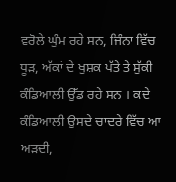ਵਰੋਲੇ ਘੁੰਮ ਰਹੇ ਸਨ, ਜਿੰਨਾ ਵਿੱਚ ਧੂੜ, ਅੱਕਾਂ ਦੇ ਖੁਸ਼ਕ ਪੱਤੇ ਤੇ ਸੁੱਕੀ ਕੰਡਿਆਲੀ ਉੱਡ ਰਹੇ ਸਨ । ਕਦੇ ਕੰਡਿਆਲੀ ਉਸਦੇ ਚਾਦਰੇ ਵਿੱਚ ਆ ਅੜਦੀ,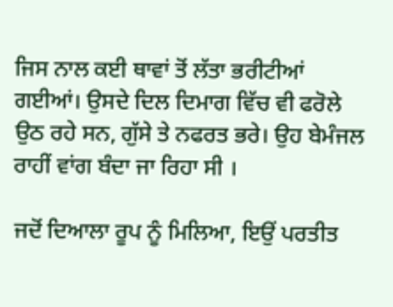ਜਿਸ ਨਾਲ ਕਈ ਥਾਵਾਂ ਤੋਂ ਲੱਤਾ ਭਰੀਟੀਆਂ ਗਈਆਂ। ਉਸਦੇ ਦਿਲ ਦਿਮਾਗ ਵਿੱਚ ਵੀ ਫਰੋਲੇ ਉਠ ਰਹੇ ਸਨ, ਗੁੱਸੇ ਤੇ ਨਫਰਤ ਭਰੇ। ਉਹ ਬੇਮੰਜਲ ਰਾਹੀਂ ਵਾਂਗ ਬੰਦਾ ਜਾ ਰਿਹਾ ਸੀ ।

ਜਦੋਂ ਦਿਆਲਾ ਰੂਪ ਨੂੰ ਮਿਲਿਆ, ਇਉਂ ਪਰਤੀਤ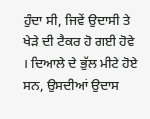ਹੁੰਦਾ ਸੀ, ਜਿਵੇਂ ਉਦਾਸੀ ਤੇ ਖੇੜੇ ਦੀ ਟੈਕਰ ਹੋ ਗਈ ਹੋਵੇ । ਦਿਆਲੇ ਦੇ ਭੁੱਲ ਮੀਟੇ ਹੋਏ ਸਨ, ਉਸਦੀਆਂ ਉਦਾਸ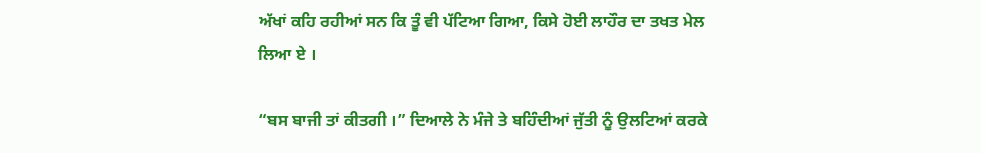ਅੱਖਾਂ ਕਹਿ ਰਹੀਆਂ ਸਨ ਕਿ ਤੂੰ ਵੀ ਪੱਟਿਆ ਗਿਆ, ਕਿਸੇ ਹੋਈ ਲਾਹੌਰ ਦਾ ਤਖਤ ਮੇਲ ਲਿਆ ਏ ।

“ਬਸ ਬਾਜੀ ਤਾਂ ਕੀਤਗੀ ।” ਦਿਆਲੇ ਨੇ ਮੰਜੇ ਤੇ ਬਹਿੰਦੀਆਂ ਜੁੱਤੀ ਨੂੰ ਉਲਟਿਆਂ ਕਰਕੇ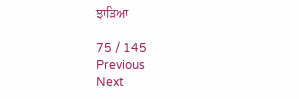ਝਾੜਿਆ

75 / 145
Previous
Next